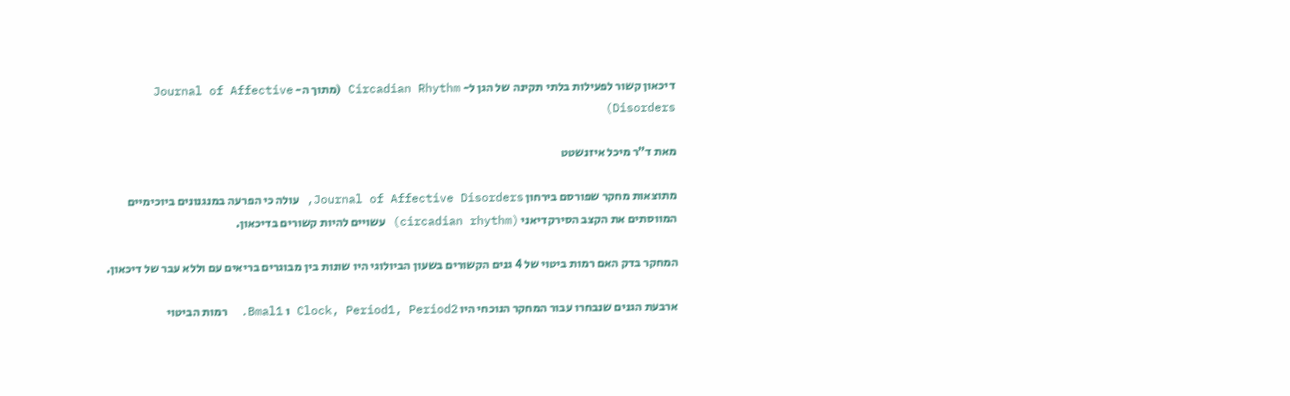דיכאון קשור לפעילות בלתי תקינה של הגן ל- Circadian Rhythm (מתוך ה- Journal of Affective Disorders)

מאת ד”ר מיכל איזנשטט

מתוצאות מחקר שפורסם בירחון Journal of Affective Disorders, עולה כי הפרעה במנגנונים ביוכימיים המווסתים את הקצב הסירקדיאני (circadian rhythm) עשויים להיות קשורים בדיכאון.

המחקר בדק האם רמות ביטוי של 4 גנים הקשורים בשעון הביולוגי היו שונות בין מבוגרים בריאים עם וללא עבר של דיכאון.

ארבעת הגנים שנבחרו עבור המחקר הנוכחי היו Clock, Period1, Period2 ו Bmal1.  רמות הביטוי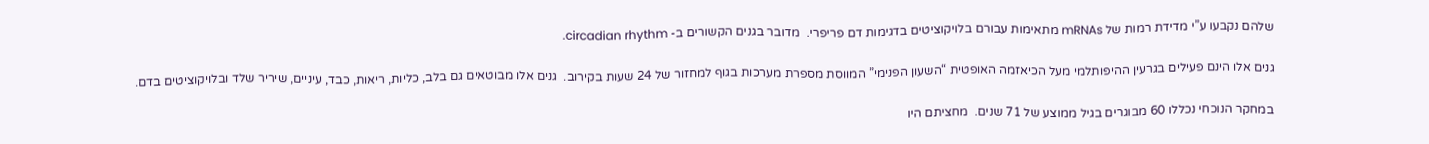שלהם נקבעו ע”י מדידת רמות של mRNAs מתאימות עבורם בלויקוציטים בדגימות דם פריפרי.  מדובר בגנים הקשורים ב- circadian rhythm.

גנים אלו הינם פעילים בגרעין ההיפותלמי מעל הכיאזמה האופטית “השעון הפנימי” המווסת מספרת מערכות בגוף למחזור של 24 שעות בקירוב.  גנים אלו מבוטאים גם בלב, כליות, ריאות, כבד, עיניים, שיריר שלד ובלויקוציטים בדם.

במחקר הנוכחי נכללו 60 מבוגרים בגיל ממוצע של 71 שנים.  מחציתם היו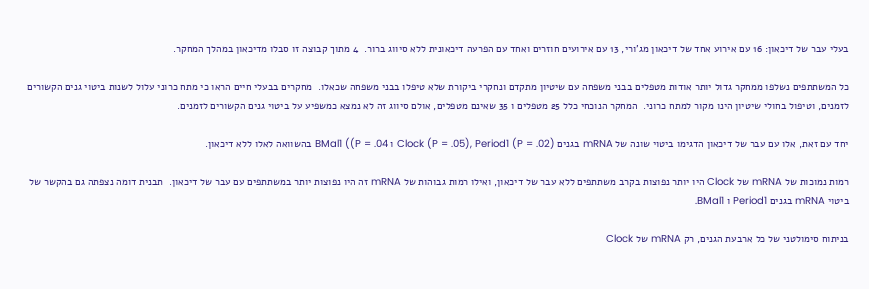בעלי עבר של דיכאון: 16 עם אירוע אחד של דיכאון מג’ורי, 13 עם אירועים חוזרים ואחד עם הפרעה דיכאונית ללא סיווג ברור.  4 מתוך קבוצה זו סבלו מדיכאון במהלך המחקר.

כל המשתתפים נשלפו ממחקר גדול יותר אודות מטפלים בבני משפחה עם שיטיון מתקדם ונחקרי ביקורת שלא טיפלו בבני משפחה שכאלו.  מחקרים בבעלי חיים הראו כי מתח כרוני עלול לשנות ביטוי גנים הקשורים לזמנים, וטיפול בחולי שיטיון הינו מקור למתח כרוני.  המחקר הנוכחי כלל 25 מטפלים ו 35 שאינם מטפלים, אולם סיווג זה לא נמצא כמשפיע על ביטוי גנים הקשורים לזמנים.

יחד עם זאת, אלו עם עבר של דיכאון הדגימו ביטוי שונה של mRNA בגנים Clock (P = .05), Period1 (P = .02) ו BMal1 ((P = .04 בהשוואה לאלו ללא דיכאון.

רמות נמוכות של mRNA של Clock היו יותר נפוצות בקרב משתתפים ללא עבר של דיכאון, ואילו רמות גבוהות של mRNA זה היו נפוצות יותר במשתתפים עם עבר של דיכאון.  תבנית דומה נצפתה גם בהקשר של ביטוי mRNA בגנים Period1 ו BMal1.

בניתוח סימולטני של כל ארבעת הגנים, רק mRNA של Clock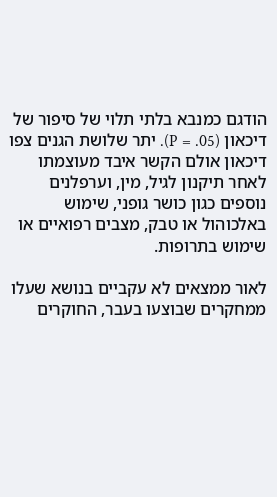הודגם כמנבא בלתי תלוי של סיפור של דיכאון (P = .05). יתר שלושת הגנים צפו דיכאון אולם הקשר איבד מעוצמתו לאחר תיקנון לגיל, מין, וערפלנים נוספים כגון כושר גופני, שימוש באלכוהול או טבק, מצבים רפואיים או שימוש בתרופות.

לאור ממצאים לא עקביים בנושא שעלו ממחקרים שבוצעו בעבר, החוקרים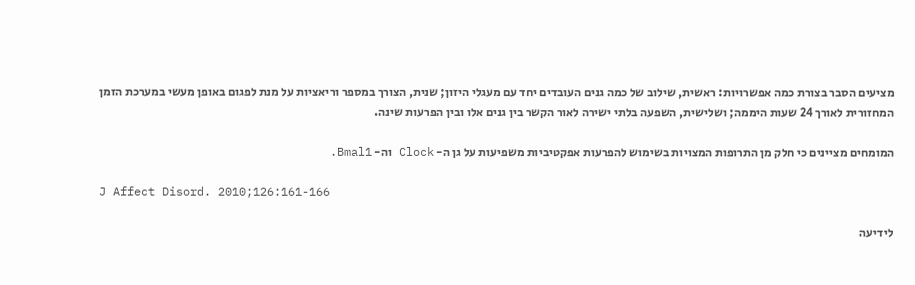מציעים הסבר בצורת כמה אפשרויות: ראשית, שילוב של כמה גנים העובדים יחד עם מעגלי היזון; שנית, הצורך במספר וריאציות על מנת לפגום באופן מעשי במערכת הזמן המחזורית לאורך 24 שעות היממה; ושלישית, השפעה בלתי ישירה לאור הקשר בין גנים אלו ובין הפרעות שינה.

המומחים מציינים כי חלק מן התרופות המצויות בשימוש להפרעות אפקטיביות משפיעות על גן ה- Clock וה- Bmal1.

J Affect Disord. 2010;126:161-166

לידיעה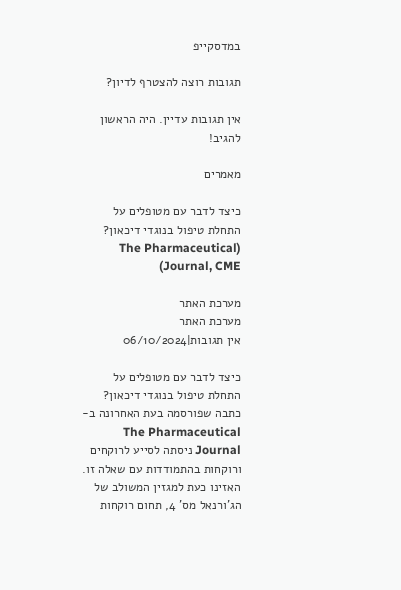במדסקייפ

תגובות רוצה להצטרף לדיון?

אין תגובות עדיין. היה הראשון להגיב!

מאמרים

כיצד לדבר עם מטופלים על התחלת טיפול בנוגדי דיכאון? (The Pharmaceutical Journal, CME)

מערכת האתר
מערכת האתר
אין תגובות|06/10/2024

כיצד לדבר עם מטופלים על התחלת טיפול בנוגדי דיכאון? כתבה שפורסמה בעת האחרונה ב- The Pharmaceutical Journal ניסתה לסייע לרוקחים ורוקחות בהתמודדות עם שאלה זו. האזינו כעת למגזין המשולב של הג’ורנאל מס’ 4, תחום רוקחות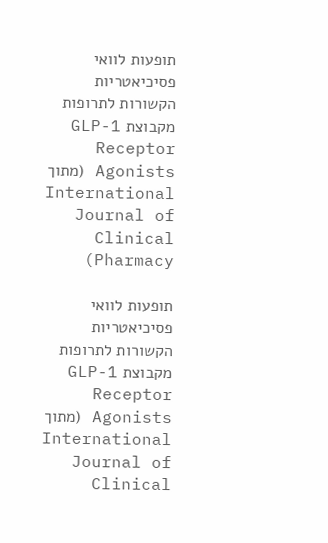תופעות לוואי פסיכיאטריות הקשורות לתרופות מקבוצת GLP-1 Receptor Agonists (מתוך International Journal of Clinical Pharmacy)

תופעות לוואי פסיכיאטריות הקשורות לתרופות מקבוצת GLP-1 Receptor Agonists (מתוך International Journal of Clinical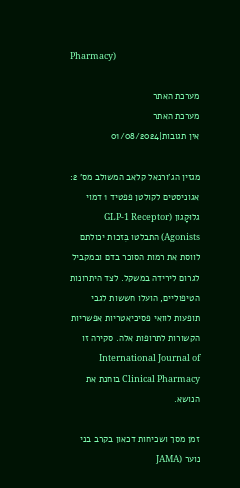Pharmacy)

מערכת האתר
מערכת האתר
אין תגובות|01/08/2024

מגזין הג’ורנאל קלאב המשולב מס’ 2: אגוניסטים לקולטן פפטיד 1 דמוי גלוּקָגון (GLP-1 Receptor Agonists) התבלטו בִּזכות יכולתם לווסת את רמות הסוכר בדם ובמקביל לגרום לירידה במשקל. לצד היתרונות הטיפוליים, הועלו חששות לגבי תופעות לוואי פסיכיאטריות אפשריות הקשורות לתרופות אלה. סקירה זו International Journal of Clinical Pharmacy בוחנת את הנושא.

זמן מסך ושכיחות דכאון בקרב בני נוער (JAMA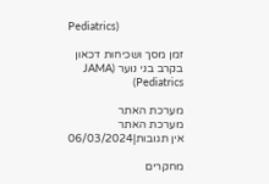Pediatrics)

זמן מסך ושכיחות דכאון בקרב בני נוער (JAMA Pediatrics)

מערכת האתר
מערכת האתר
אין תגובות|06/03/2024

מחקרים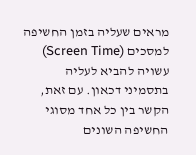מראים שעליה בזמן החשיפה למסכים (Screen Time) עשויה להביא לעליה בתסמיני דכאון. עם זאת, הקשר בין כל אחד מסוגי החשיפה השונים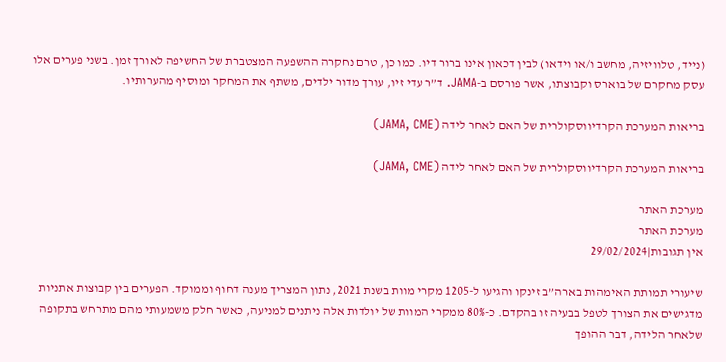(נייד, טלוויזיה, מחשב ו/או וידאו) לבין דכאון אינו ברור דיו. כמו כן, טרם נחקרה ההשפעה המצטברת של החשיפה לאורך זמן. בשני פערים אלו עסק מחקרם של בוארס וקבוצתו, אשר פורסם ב-JAMA. ד”ר עדי זיו, עורך מדור ילדים, משתף את המחקר ומוסיף מהערותיו.

בריאות המערכת הקרדיווסקולרית של האם לאחר לידה (JAMA, CME)

בריאות המערכת הקרדיווסקולרית של האם לאחר לידה (JAMA, CME)

מערכת האתר
מערכת האתר
אין תגובות|29/02/2024

שיעורי תמותת האימהות בארה”ב זינקו והגיעו ל-1205 מקרי מוות בשנת 2021, נתון המצריך מענה דחוף וממוקד. הפערים בין קבוצות אתניות מדגישים את הצורך לטפל בבעיה זו בהקדם. כ-80% ממקרי המוות של יולדות אלה ניתנים למניעה, כאשר חלק משמעותי מהם מתרחש בתקופה שלאחר הלידה, דבר ההופך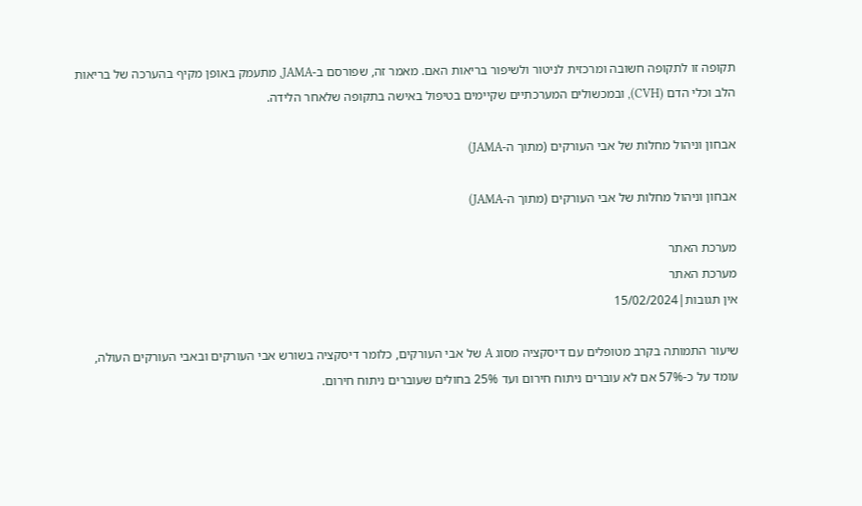תקופה זו לתקופה חשובה ומרכזית לניטור ולשיפור בריאות האם. מאמר זה, שפורסם ב-JAMA, מתעמק באופן מקיף בהערכה של בריאות הלב וכלי הדם (CVH), ובמכשולים המערכתיים שקיימים בטיפול באישה בתקופה שלאחר הלידה.

אבחון וניהול מחלות של אבי העורקים (מתוך ה-JAMA)

אבחון וניהול מחלות של אבי העורקים (מתוך ה-JAMA)

מערכת האתר
מערכת האתר
אין תגובות|15/02/2024

שיעור התמותה בקרב מטופלים עם דיסקציה מסוג A של אבי העורקים, כלומר דיסקציה בשורש אבי העורקים ובאבי העורקים העולה, עומד על כ-57% אם לא עוברים ניתוח חירום ועד 25% בחולים שעוברים ניתוח חירום.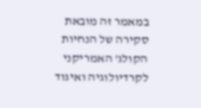במאמר זה מובאת סקירה של הנחיות הקולג’ האמריקני לקרדיולוגיה ואיגוד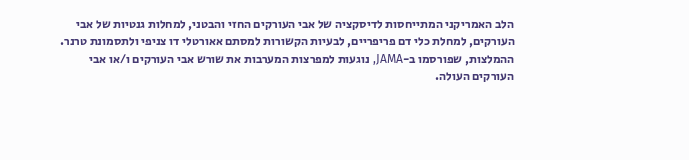הלב האמריקני המתייחסות לדיסקציה של אבי העורקים החזי והבטני, למחלות גנטיות של אבי העורקים, למחלת כלי דם פריפריים, לבעיות הקשורות למסתם אאורטלי דו צניפי ולתסמונת טרנר. ההמלצות, שפורסמו ב-JAMA, נוגעות למפרצות המערבות את שורש אבי העורקים ו/או אבי העורקים העולה.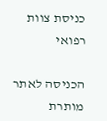כניסת צוות רפואי

הכניסה לאתר מותרת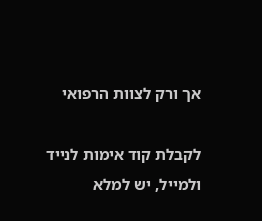אך ורק לצוות הרפואי

לקבלת קוד אימות לנייד ולמייל, יש למלא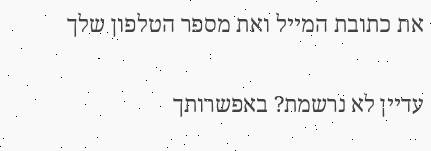את כתובת המייל ואת מספר הטלפון שלך

עדיין לא נרשמת? באפשרותך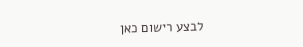לבצע רישום כאן